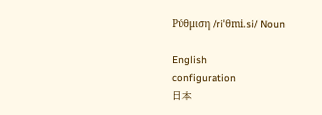Ρύθμιση /riˈθmi.si/ Noun

English
configuration
日本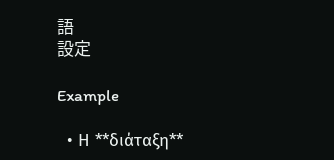語
設定

Example

  • Η **διάταξη**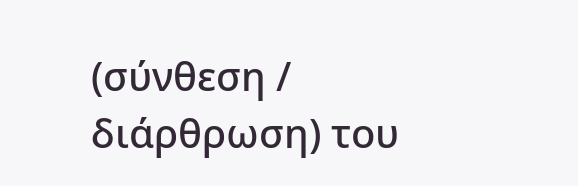(σύνθεση / διάρθρωση) του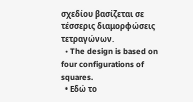σχεδίου βασίζεται σε τέσσερις διαμορφώσεις τετραγώνων.
  • The design is based on four configurations of squares.
  • Εδώ το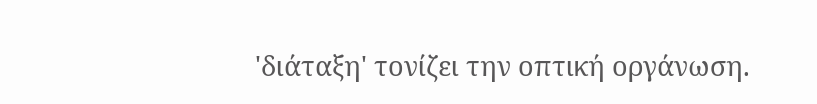'διάταξη' τονίζει την οπτική οργάνωση.